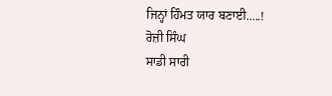ਜਿਨ੍ਹਾਂ ਹਿੰਮਤ ਯਾਰ ਬਣਾਈ.....!
ਰੋਜ਼ੀ ਸਿੰਘ
ਸਾਡੀ ਸਾਰੀ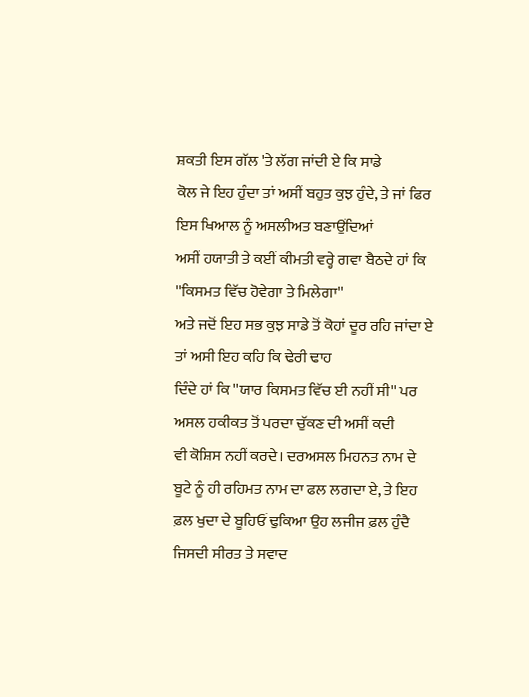ਸ਼ਕਤੀ ਇਸ ਗੱਲ 'ਤੇ ਲੱਗ ਜਾਂਦੀ ਏ ਕਿ ਸਾਡੇ
ਕੋਲ ਜੇ ਇਹ ਹੁੰਦਾ ਤਾਂ ਅਸੀਂ ਬਹੁਤ ਕੁਝ ਹੁੰਦੇ, ਤੇ ਜਾਂ ਫਿਰ ਇਸ ਖਿਆਲ ਨੂੰ ਅਸਲੀਅਤ ਬਣਾਉਂਦਿਆਂ
ਅਸੀਂ ਹਯਾਤੀ ਤੇ ਕਈਂ ਕੀਮਤੀ ਵਰ੍ਹੇ ਗਵਾ ਬੈਠਦੇ ਹਾਂ ਕਿ ''ਕਿਸਮਤ ਵਿੱਚ ਹੋਵੇਗਾ ਤੇ ਮਿਲੇਗਾ''
ਅਤੇ ਜਦੋਂ ਇਹ ਸਭ ਕੁਝ ਸਾਡੇ ਤੋਂ ਕੋਹਾਂ ਦੂਰ ਰਹਿ ਜਾਂਦਾ ਏ ਤਾਂ ਅਸੀ ਇਹ ਕਹਿ ਕਿ ਢੇਰੀ ਢਾਹ
ਦਿੰਦੇ ਹਾਂ ਕਿ ''ਯਾਰ ਕਿਸਮਤ ਵਿੱਚ ਈ ਨਹੀਂ ਸੀ'' ਪਰ ਅਸਲ ਹਕੀਕਤ ਤੋਂ ਪਰਦਾ ਚੁੱਕਣ ਦੀ ਅਸੀਂ ਕਦੀ
ਵੀ ਕੋਸ਼ਿਸ ਨਹੀਂ ਕਰਦੇ। ਦਰਅਸਲ ਮਿਹਨਤ ਨਾਮ ਦੇ ਬੂਟੇ ਨੂੰ ਹੀ ਰਹਿਮਤ ਨਾਮ ਦਾ ਫਲ ਲਗਦਾ ਏ, ਤੇ ਇਹ
ਫ਼ਲ ਖੁਦਾ ਦੇ ਬੂਹਿਓਂ ਢੁਕਿਆ ਉਹ ਲਜੀਜ ਫ਼ਲ ਹੁੰਦੈ ਜਿਸਦੀ ਸੀਰਤ ਤੇ ਸਵਾਦ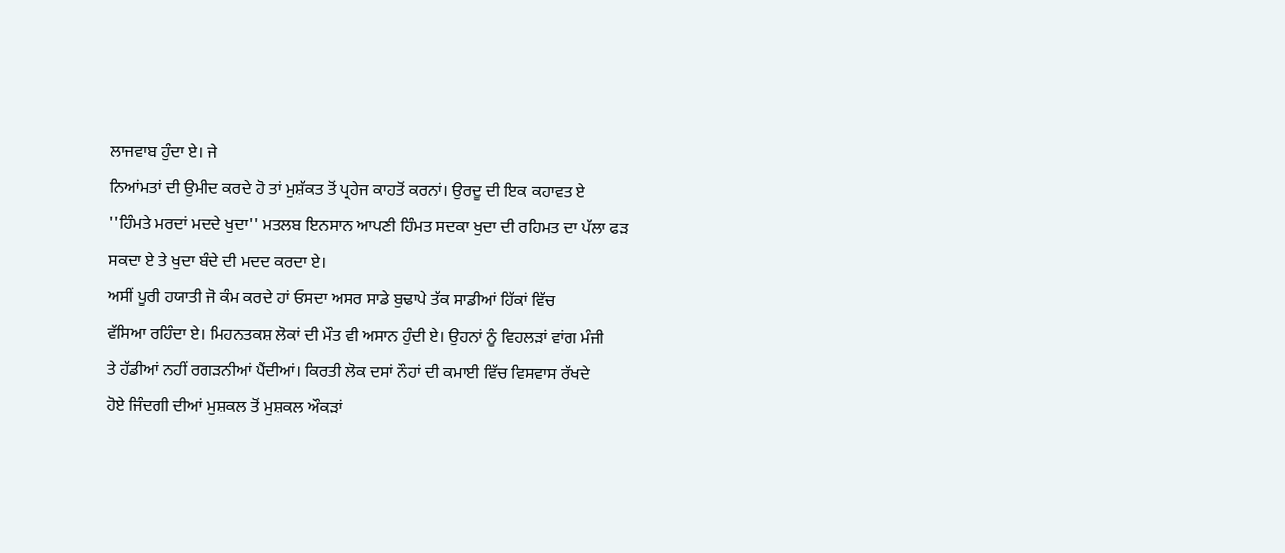ਲਾਜਵਾਬ ਹੁੰਦਾ ਏ। ਜੇ
ਨਿਆਂਮਤਾਂ ਦੀ ਉਮੀਦ ਕਰਦੇ ਹੋ ਤਾਂ ਮੁਸ਼ੱਕਤ ਤੋਂ ਪ੍ਰਹੇਜ ਕਾਹਤੋਂ ਕਰਨਾਂ। ਉਰਦੂ ਦੀ ਇਕ ਕਹਾਵਤ ਏ
''ਹਿੰਮਤੇ ਮਰਦਾਂ ਮਦਦੇ ਖੁਦਾ'' ਮਤਲਬ ਇਨਸਾਨ ਆਪਣੀ ਹਿੰਮਤ ਸਦਕਾ ਖੁਦਾ ਦੀ ਰਹਿਮਤ ਦਾ ਪੱਲਾ ਫੜ
ਸਕਦਾ ਏ ਤੇ ਖੁਦਾ ਬੰਦੇ ਦੀ ਮਦਦ ਕਰਦਾ ਏ।
ਅਸੀਂ ਪੂਰੀ ਹਯਾਤੀ ਜੋ ਕੰਮ ਕਰਦੇ ਹਾਂ ਓਸਦਾ ਅਸਰ ਸਾਡੇ ਬੁਢਾਪੇ ਤੱਕ ਸਾਡੀਆਂ ਹਿੱਕਾਂ ਵਿੱਚ
ਵੱਸਿਆ ਰਹਿੰਦਾ ਏ। ਮਿਹਨਤਕਸ਼ ਲੋਕਾਂ ਦੀ ਮੌਤ ਵੀ ਅਸਾਨ ਹੁੰਦੀ ਏ। ਉਹਨਾਂ ਨੂੰ ਵਿਹਲੜਾਂ ਵਾਂਗ ਮੰਜੀ
ਤੇ ਹੱਡੀਆਂ ਨਹੀਂ ਰਗੜਨੀਆਂ ਪੈਂਦੀਆਂ। ਕਿਰਤੀ ਲੋਕ ਦਸਾਂ ਨੌਹਾਂ ਦੀ ਕਮਾਈ ਵਿੱਚ ਵਿਸਵਾਸ ਰੱਖਦੇ
ਹੋਏ ਜਿੰਦਗੀ ਦੀਆਂ ਮੁਸ਼ਕਲ ਤੋਂ ਮੁਸ਼ਕਲ ਔਕੜਾਂ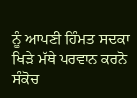ਨੂੰ ਆਪਣੀ ਹਿੰਮਤ ਸਦਕਾ ਖਿੜੇ ਮੱਥੇ ਪਰਵਾਨ ਕਰਨੋ
ਸੰਕੋਚ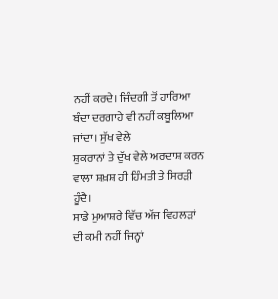ਨਹੀਂ ਕਰਦੇ। ਜਿੰਦਗੀ ਤੋਂ ਹਾਰਿਆ ਬੰਦਾ ਦਰਗਾਹੇ ਵੀ ਨਹੀਂ ਕਬੂਲਿਆ ਜਾਂਦਾ। ਸੁੱਖ ਵੇਲੇ
ਸ਼ੁਕਰਾਨਾਂ ਤੇ ਦੁੱਖ ਵੇਲੇ ਅਰਦਾਸ਼ ਕਰਨ ਵਾਲਾ ਸ਼ਖ਼ਸ਼ ਹੀ ਹਿੰਮਤੀ ਤੇ ਸਿਰੜੀ ਹੂੰਦੈ।
ਸਾਡੇ ਮੁਆਸ਼ਰੇ ਵਿੱਚ ਅੱਜ ਵਿਹਲੜਾਂ ਦੀ ਕਮੀ ਨਹੀਂ ਜਿਨ੍ਹਾਂ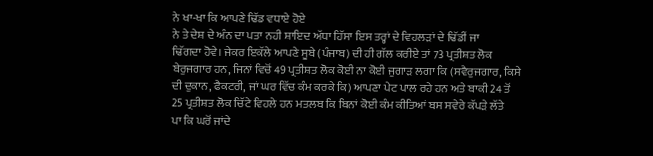ਨੇ ਖਾ-ਖਾ ਕਿ ਆਪਣੇ ਢਿੱਡ ਵਧਾਏ ਹੋਏ
ਨੇ ਤੇ ਦੇਸ਼ ਦੇ ਅੰਨ ਦਾ ਪਤਾ ਨਹੀ ਸ਼ਾਇਦ ਅੱਧਾ ਹਿੱਸਾ ਇਸ ਤਰ੍ਹਾਂ ਦੇ ਵਿਹਲੜਾਂ ਦੇ ਢਿੱਡੀਂ ਜਾ
ਢਿੱਗਦਾ ਹੋਵੇ। ਜੇਕਰ ਇਕੱਲੇ ਆਪਣੇ ਸੂਬੇ (ਪੰਜਾਬ) ਦੀ ਹੀ ਗੱਲ ਕਰੀਏ ਤਾਂ 73 ਪ੍ਰਤੀਸ਼ਤ ਲੋਕ
ਬੇਰੁਜਗਾਰ ਹਨ, ਜਿਨਾਂ ਵਿਚੋਂ 49 ਪ੍ਰਤੀਸ਼ਤ ਲੋਕ ਕੋਈ ਨਾ ਕੋਈ ਜੁਗਾੜ ਲਗਾ ਕਿ (ਸਵੈਰੁਜਗਾਰ, ਕਿਸੇ
ਦੀ ਦੁਕਾਨ, ਫੈਕਟਰੀ, ਜਾਂ ਘਰ ਵਿੱਚ ਕੰਮ ਕਰਕੇ ਕਿ) ਆਪਣਾ ਪੇਟ ਪਾਲ ਰਹੇ ਹਨ ਅਤੇ ਬਾਕੀ 24 ਤੋਂ
25 ਪ੍ਰਤੀਸ਼ਤ ਲੋਕ ਚਿੱਟੇ ਵਿਹਲੇ ਹਨ ਮਤਲਬ ਕਿ ਬਿਨਾਂ ਕੋਈ ਕੰਮ ਕੀਤਿਆਂ ਬਸ ਸਵੇਰੇ ਕੱਪੜੇ ਲੱਤੇ
ਪਾ ਕਿ ਘਰੋਂ ਜਾਂਦੇ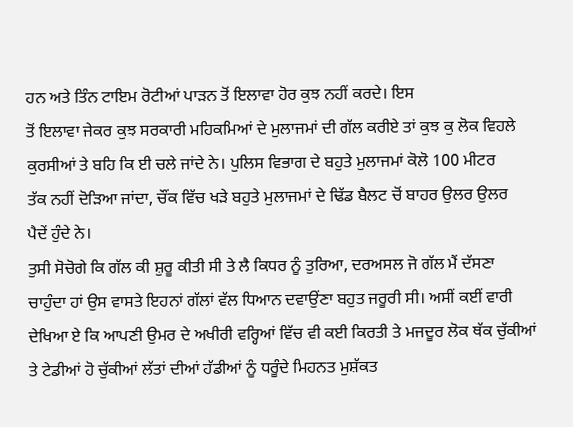ਹਨ ਅਤੇ ਤਿੰਨ ਟਾਇਮ ਰੋਟੀਆਂ ਪਾੜਨ ਤੋਂ ਇਲਾਵਾ ਹੋਰ ਕੁਝ ਨਹੀਂ ਕਰਦੇ। ਇਸ
ਤੋਂ ਇਲਾਵਾ ਜੇਕਰ ਕੁਝ ਸਰਕਾਰੀ ਮਹਿਕਮਿਆਂ ਦੇ ਮੁਲਾਜਮਾਂ ਦੀ ਗੱਲ ਕਰੀਏ ਤਾਂ ਕੁਝ ਕੁ ਲੋਕ ਵਿਹਲੇ
ਕੁਰਸੀਆਂ ਤੇ ਬਹਿ ਕਿ ਈ ਚਲੇ ਜਾਂਦੇ ਨੇ। ਪੁਲਿਸ ਵਿਭਾਗ ਦੇ ਬਹੁਤੇ ਮੁਲਾਜਮਾਂ ਕੋਲੋ 100 ਮੀਟਰ
ਤੱਕ ਨਹੀਂ ਦੋੜਿਆ ਜਾਂਦਾ, ਚੌਂਕ ਵਿੱਚ ਖੜੇ ਬਹੁਤੇ ਮੁਲਾਜਮਾਂ ਦੇ ਢਿੱਡ ਬੈਲਟ ਚੋਂ ਬਾਹਰ ਉਲਰ ਉਲਰ
ਪੈਦੇਂ ਹੁੰਦੇ ਨੇ।
ਤੁਸੀ ਸੋਚੋਗੇ ਕਿ ਗੱਲ ਕੀ ਸ਼ੁਰੂ ਕੀਤੀ ਸੀ ਤੇ ਲੈ ਕਿਧਰ ਨੂੰ ਤੁਰਿਆ, ਦਰਅਸਲ ਜੋ ਗੱਲ ਮੈਂ ਦੱਸਣਾ
ਚਾਹੁੰਦਾ ਹਾਂ ਉਸ ਵਾਸਤੇ ਇਹਨਾਂ ਗੱਲਾਂ ਵੱਲ ਧਿਆਨ ਦਵਾਉਂਣਾ ਬਹੁਤ ਜਰੂਰੀ ਸੀ। ਅਸੀਂ ਕਈਂ ਵਾਰੀ
ਦੇਖਿਆ ਏ ਕਿ ਆਪਣੀ ਉਮਰ ਦੇ ਅਖੀਰੀ ਵਰ੍ਹਿਆਂ ਵਿੱਚ ਵੀ ਕਈ ਕਿਰਤੀ ਤੇ ਮਜਦੂਰ ਲੋਕ ਥੱਕ ਚੁੱਕੀਆਂ
ਤੇ ਟੇਡੀਆਂ ਹੋ ਚੁੱਕੀਆਂ ਲੱਤਾਂ ਦੀਆਂ ਹੱਡੀਆਂ ਨੂੰ ਧਰੂੰਦੇ ਮਿਹਨਤ ਮੁਸ਼ੱਕਤ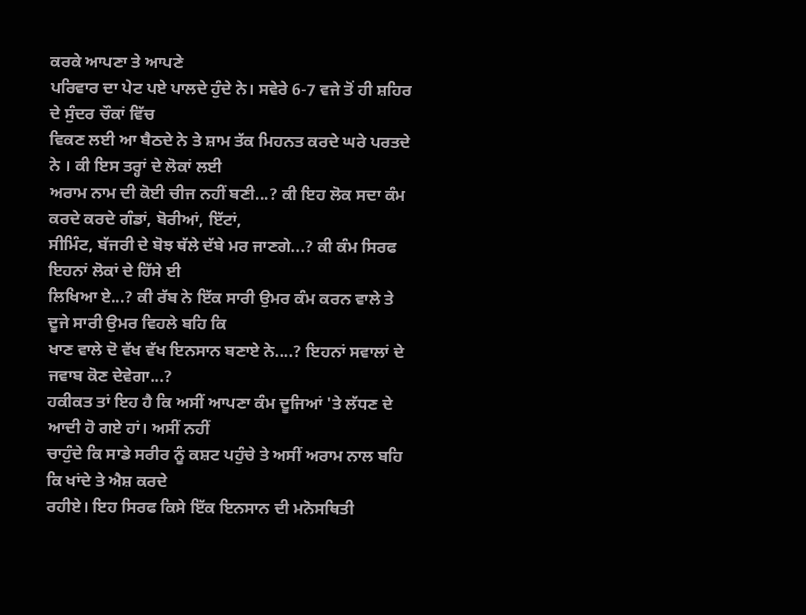ਕਰਕੇ ਆਪਣਾ ਤੇ ਆਪਣੇ
ਪਰਿਵਾਰ ਦਾ ਪੇਟ ਪਏ ਪਾਲਦੇ ਹੁੰਦੇ ਨੇ। ਸਵੇਰੇ 6-7 ਵਜੇ ਤੋਂ ਹੀ ਸ਼ਹਿਰ ਦੇ ਸੁੰਦਰ ਚੌਕਾਂ ਵਿੱਚ
ਵਿਕਣ ਲਈ ਆ ਬੈਠਦੇ ਨੇ ਤੇ ਸ਼ਾਮ ਤੱਕ ਮਿਹਨਤ ਕਰਦੇ ਘਰੇ ਪਰਤਦੇ ਨੇ । ਕੀ ਇਸ ਤਰ੍ਹਾਂ ਦੇ ਲੋਕਾਂ ਲਈ
ਅਰਾਮ ਨਾਮ ਦੀ ਕੋਈ ਚੀਜ ਨਹੀਂ ਬਣੀ...? ਕੀ ਇਹ ਲੋਕ ਸਦਾ ਕੰਮ ਕਰਦੇ ਕਰਦੇ ਗੰਡਾਂ, ਬੋਰੀਆਂ, ਇੱਟਾਂ,
ਸੀਮਿੰਟ, ਬੱਜਰੀ ਦੇ ਬੋਝ ਥੱਲੇ ਦੱਬੇ ਮਰ ਜਾਣਗੇ...? ਕੀ ਕੰਮ ਸਿਰਫ ਇਹਨਾਂ ਲੋਕਾਂ ਦੇ ਹਿੱਸੇ ਈ
ਲਿਖਿਆ ਏ...? ਕੀ ਰੱਬ ਨੇ ਇੱਕ ਸਾਰੀ ਉਮਰ ਕੰਮ ਕਰਨ ਵਾਲੇ ਤੇ ਦੂਜੇ ਸਾਰੀ ਉਮਰ ਵਿਹਲੇ ਬਹਿ ਕਿ
ਖਾਣ ਵਾਲੇ ਦੋ ਵੱਖ ਵੱਖ ਇਨਸਾਨ ਬਣਾਏ ਨੇ....? ਇਹਨਾਂ ਸਵਾਲਾਂ ਦੇ ਜਵਾਬ ਕੋਣ ਦੇਵੇਗਾ...?
ਹਕੀਕਤ ਤਾਂ ਇਹ ਹੈ ਕਿ ਅਸੀਂ ਆਪਣਾ ਕੰਮ ਦੂਜਿਆਂ 'ਤੇ ਲੱਧਣ ਦੇ ਆਦੀ ਹੋ ਗਏ ਹਾਂ। ਅਸੀਂ ਨਹੀਂ
ਚਾਹੁੰਦੇ ਕਿ ਸਾਡੇ ਸਰੀਰ ਨੂੰ ਕਸ਼ਟ ਪਹੁੰਚੇ ਤੇ ਅਸੀਂ ਅਰਾਮ ਨਾਲ ਬਹਿ ਕਿ ਖਾਂਦੇ ਤੇ ਐਸ਼ ਕਰਦੇ
ਰਹੀਏ। ਇਹ ਸਿਰਫ ਕਿਸੇ ਇੱਕ ਇਨਸਾਨ ਦੀ ਮਨੋਸਥਿਤੀ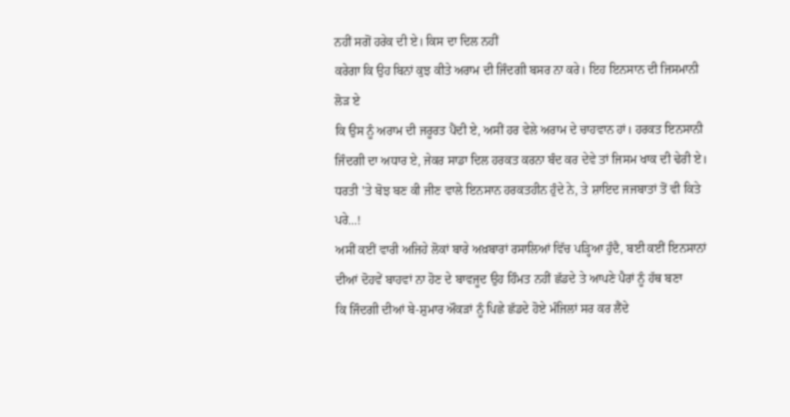ਨਹੀਂ ਸਗੋਂ ਹਰੇਕ ਦੀ ਏ। ਕਿਸ ਦਾ ਦਿਲ ਨਹੀਂ
ਕਰੇਗਾ ਕਿ ਉਹ ਬਿਨਾਂ ਕੁਝ ਕੀਤੇ ਅਰਾਮ ਦੀ ਜਿੰਦਗੀ ਬਸਰ ਨਾ ਕਰੇ। ਇਹ ਇਨਸਾਨ ਦੀ ਜਿਸਮਾਨੀ ਲੋੜ ਏ
ਕਿ ਉਸ ਨੂੰ ਅਰਾਮ ਦੀ ਜਰੂਰਤ ਪੈਂਦੀ ਏ, ਅਸੀਂ ਹਰ ਵੇਲੇ ਅਰਾਮ ਦੇ ਚਾਹਵਾਨ ਹਾਂ। ਹਰਕਤ ਇਨਸਾਨੀ
ਜਿੰਦਗੀ ਦਾ ਅਧਾਰ ਏ, ਜੇਕਰ ਸਾਡਾ ਦਿਲ ਹਰਕਤ ਕਰਨਾ ਬੰਦ ਕਰ ਦੇਵੇ ਤਾਂ ਜਿਸਮ ਖਾਕ ਦੀ ਢੇਰੀ ਏ।
ਧਰਤੀ 'ਤੇ ਬੋਝ ਬਣ ਕੀ ਜੀਣ ਵਾਲੇ ਇਨਸਾਨ ਹਰਕਤਹੀਨ ਹੁੰਦੇ ਨੇ, ਤੇ ਸ਼ਾਇਦ ਜਜਬਾਤਾਂ ਤੋਂ ਵੀ ਕਿਤੇ
ਪਰੇ...!
ਅਸੀਂ ਕਈਂ ਵਾਰੀ ਅਜਿਹੇ ਲੋਕਾਂ ਬਾਰੇ ਅਖ਼ਬਾਰਾਂ ਰਸਾਲਿਆਂ ਵਿੱਚ ਪੜ੍ਹਿਆ ਹੁੰਦੈ, ਬਈ ਕਈਂ ਇਨਸਾਨਾਂ
ਦੀਆਂ ਦੋਹਵੇਂ ਬਾਹਵਾਂ ਨਾ ਹੋਣ ਦੇ ਬਾਵਜੂਦ ਉਹ ਹਿੰਮਤ ਨਹੀਂ ਛੱਡਦੇ ਤੇ ਆਪਣੇ ਪੈਰਾਂ ਨੂੰ ਹੱਥ ਬਣਾ
ਕਿ ਜਿੰਦਗੀ ਦੀਆਂ ਬੇ-ਸ਼ੁਮਾਰ ਔਕੜਾਂ ਨੂੰ ਪਿਛੇ ਛੱਡਦੇ ਹੋਏ ਮੰਜਿਲਾਂ ਸਰ ਕਰ ਲੈਂਦੇ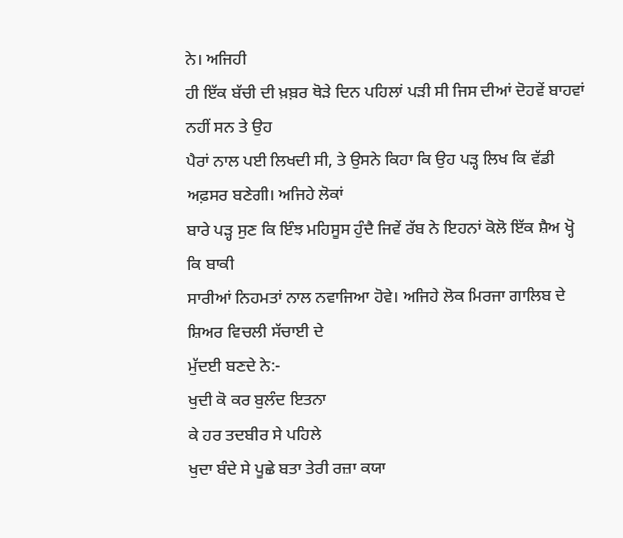ਨੇ। ਅਜਿਹੀ
ਹੀ ਇੱਕ ਬੱਚੀ ਦੀ ਖ਼ਬ਼ਰ ਥੋੜੇ ਦਿਨ ਪਹਿਲਾਂ ਪੜੀ ਸੀ ਜਿਸ ਦੀਆਂ ਦੋਹਵੇਂ ਬਾਹਵਾਂ ਨਹੀਂ ਸਨ ਤੇ ਉਹ
ਪੈਰਾਂ ਨਾਲ ਪਈ ਲਿਖਦੀ ਸੀ, ਤੇ ਉਸਨੇ ਕਿਹਾ ਕਿ ਉਹ ਪੜ੍ਹ ਲਿਖ ਕਿ ਵੱਡੀ ਅਫ਼ਸਰ ਬਣੇਗੀ। ਅਜਿਹੇ ਲੋਕਾਂ
ਬਾਰੇ ਪੜ੍ਹ ਸੁਣ ਕਿ ਇੰਝ ਮਹਿਸੂਸ ਹੁੰਦੈ ਜਿਵੇਂ ਰੱਬ ਨੇ ਇਹਨਾਂ ਕੋਲੋ ਇੱਕ ਸ਼ੈਅ ਖ੍ਹੋ ਕਿ ਬਾਕੀ
ਸਾਰੀਆਂ ਨਿਹਮਤਾਂ ਨਾਲ ਨਵਾਜਿਆ ਹੋਵੇ। ਅਜਿਹੇ ਲੋਕ ਮਿਰਜਾ ਗਾਲਿਬ ਦੇ ਸ਼ਿਅਰ ਵਿਚਲੀ ਸੱਚਾਈ ਦੇ
ਮੁੱਦਈ ਬਣਦੇ ਨੇ:-
ਖੁਦੀ ਕੋ ਕਰ ਬੁਲੰਦ ਇਤਨਾ
ਕੇ ਹਰ ਤਦਬੀਰ ਸੇ ਪਹਿਲੇ
ਖੁਦਾ ਬੰਦੇ ਸੇ ਪੂਛੇ ਬਤਾ ਤੇਰੀ ਰਜ਼ਾ ਕਯਾ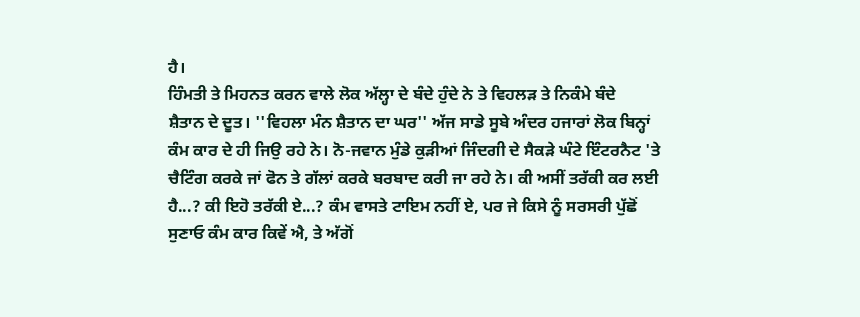ਹੈ।
ਹਿੰਮਤੀ ਤੇ ਮਿਹਨਤ ਕਰਨ ਵਾਲੇ ਲੋਕ ਅੱਲ੍ਹਾ ਦੇ ਬੰਦੇ ਹੁੰਦੇ ਨੇ ਤੇ ਵਿਹਲੜ ਤੇ ਨਿਕੰਮੇ ਬੰਦੇ
ਸ਼ੈਤਾਨ ਦੇ ਦੂਤ। ''ਵਿਹਲਾ ਮੰਨ ਸ਼ੈਤਾਨ ਦਾ ਘਰ'' ਅੱਜ ਸਾਡੇ ਸੂਬੇ ਅੰਦਰ ਹਜਾਰਾਂ ਲੋਕ ਬਿਨ੍ਹਾਂ
ਕੰਮ ਕਾਰ ਦੇ ਹੀ ਜਿਉ ਰਹੇ ਨੇ। ਨੋ-ਜਵਾਨ ਮੁੰਡੇ ਕੁੜੀਆਂ ਜਿੰਦਗੀ ਦੇ ਸੈਕੜੇ ਘੰਟੇ ਇੰਟਰਨੈਟ 'ਤੇ
ਚੈਟਿੰਗ ਕਰਕੇ ਜਾਂ ਫੋਨ ਤੇ ਗੱਲਾਂ ਕਰਕੇ ਬਰਬਾਦ ਕਰੀ ਜਾ ਰਹੇ ਨੇ। ਕੀ ਅਸੀਂ ਤਰੱਕੀ ਕਰ ਲਈ
ਹੈ...? ਕੀ ਇਹੋ ਤਰੱਕੀ ਏ...? ਕੰਮ ਵਾਸਤੇ ਟਾਇਮ ਨਹੀਂ ਏ, ਪਰ ਜੇ ਕਿਸੇ ਨੂੰ ਸਰਸਰੀ ਪੁੱਛੋਂ
ਸੁਣਾਓ ਕੰਮ ਕਾਰ ਕਿਵੇਂ ਐ, ਤੇ ਅੱਗੋਂ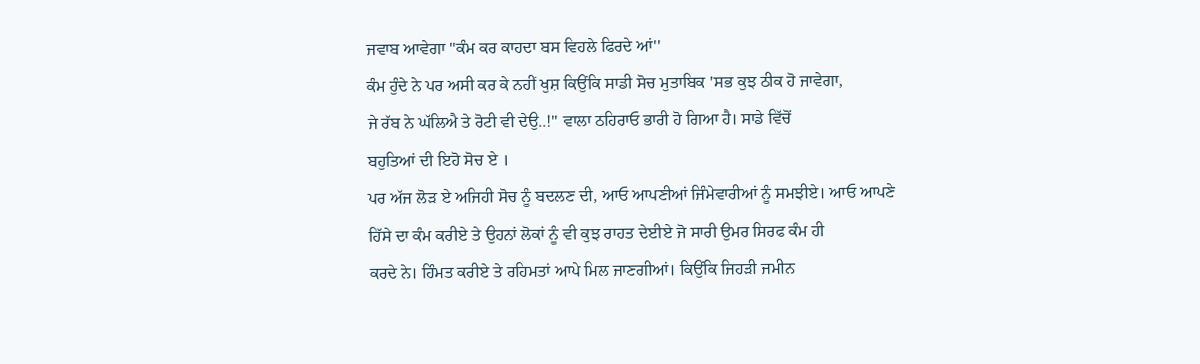ਜਵਾਬ ਆਵੇਗਾ ''ਕੰਮ ਕਰ ਕਾਹਦਾ ਬਸ ਵਿਹਲੇ ਫਿਰਦੇ ਆਂ''
ਕੰਮ ਹੁੰਦੇ ਨੇ ਪਰ ਅਸੀ ਕਰ ਕੇ ਨਹੀਂ ਖੁਸ਼ ਕਿਉਂਕਿ ਸਾਡੀ ਸੋਚ ਮੁਤਾਬਿਕ 'ਸਭ ਕੁਝ ਠੀਕ ਹੋ ਜਾਵੇਗਾ,
ਜੇ ਰੱਬ ਨੇ ਘੱਲਿਐ ਤੇ ਰੋਟੀ ਵੀ ਦੇਉ..!'' ਵਾਲਾ ਠਹਿਰਾਓ ਭਾਰੀ ਹੋ ਗਿਆ ਹੈ। ਸਾਡੇ ਵਿੱਚੋਂ
ਬਹੁਤਿਆਂ ਦੀ ਇਹੋ ਸੋਚ ਏ ।
ਪਰ ਅੱਜ ਲੋੜ ਏ ਅਜਿਹੀ ਸੋਚ ਨੂੰ ਬਦਲਣ ਦੀ, ਆਓ ਆਪਣੀਆਂ ਜਿੰਮੇਵਾਰੀਆਂ ਨੂੰ ਸਮਝੀਏ। ਆਓ ਆਪਣੇ
ਹਿੱਸੇ ਦਾ ਕੰਮ ਕਰੀਏ ਤੇ ਉਹਨਾਂ ਲੋਕਾਂ ਨੂੰ ਵੀ ਕੁਝ ਰਾਹਤ ਦੇਈਏ ਜੋ ਸਾਰੀ ਉਮਰ ਸਿਰਫ ਕੰਮ ਹੀ
ਕਰਦੇ ਨੇ। ਹਿੰਮਤ ਕਰੀਏ ਤੇ ਰਹਿਮਤਾਂ ਆਪੇ ਮਿਲ ਜਾਣਗੀਆਂ। ਕਿਉਂਕਿ ਜਿਹੜੀ ਜਮੀਨ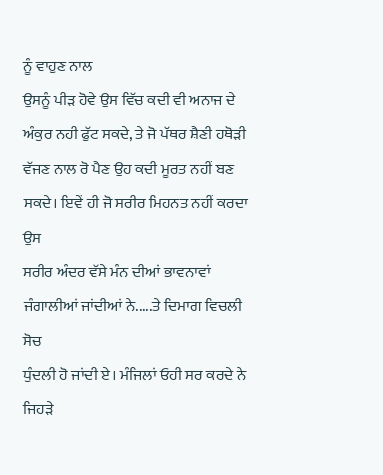ਨੂੰ ਵਾਹੁਣ ਨਾਲ
ਉਸਨੂੰ ਪੀੜ ਹੋਵੇ ਉਸ ਵਿੱਚ ਕਦੀ ਵੀ ਅਨਾਜ ਦੇ ਅੰਕੁਰ ਨਹੀ ਫੁੱਟ ਸਕਦੇ, ਤੇ ਜੋ ਪੱਥਰ ਸ਼ੈਣੀ ਹਥੋੜੀ
ਵੱਜਣ ਨਾਲ ਰੋ ਪੈਣ ਉਹ ਕਦੀ ਮੂਰਤ ਨਹੀਂ ਬਣ ਸਕਦੇ। ਇਵੇਂ ਹੀ ਜੋ ਸਰੀਰ ਮਿਹਨਤ ਨਹੀਂ ਕਰਦਾ ਉਸ
ਸਰੀਰ ਅੰਦਰ ਵੱਸੇ ਮੰਨ ਦੀਆਂ ਭਾਵਨਾਵਾਂ ਜੰਗਾਲੀਆਂ ਜਾਂਦੀਆਂ ਨੇ.....ਤੇ ਦਿਮਾਗ ਵਿਚਲੀ ਸੋਚ
ਧੁੰਦਲੀ ਹੋ ਜਾਂਦੀ ਏ। ਮੰਜਿਲਾਂ ਓਹੀ ਸਰ ਕਰਦੇ ਨੇ ਜਿਹੜੇ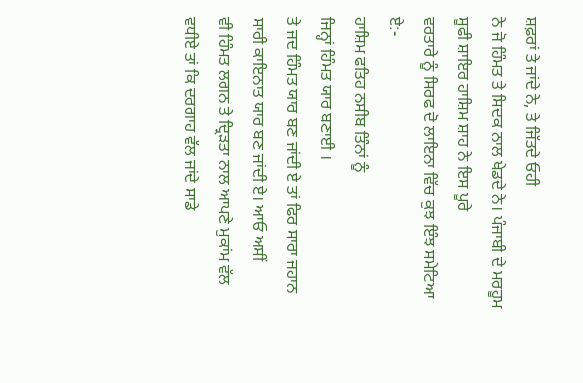ਸ਼ਫ਼ਰਾਂ ਤੇ ਜਾਂਦੇ ਨੇ, ਤੇ ਜਿੱਤਦੇ ਓਹੀ
ਨੇ ਜੋ ਹਿੰਮਤ ਤੇ ਸਿਦਕ ਨਾਲ ਖੇਡਦੇ ਨੇ। ਪੰਜਾਬੀ ਦੇ ਮਰਹੂਮ ਸੂਫੀ ਸ਼ਾਇਰ ਹਾਸ਼ਿਮ ਸ਼ਾਹ ਨੇ ਇਸ ਪੂਰੇ
ਵਰਤਾਰੇ ਨੂੰ ਸਿਰਫ ਦੋ ਲਾਇਨਾ ਵਿੱਚ ਕੁਝ ਇੰਝ ਸਮੇਟਿਆ ਏ:-
ਹਾਸ਼ਿਮ ਫਤਿਹ ਨਸੀਬ ਤਿੰਨਾਂ ਨੂੰ
ਜਿਨ੍ਹਾਂ ਹਿੰਮਤ ਯਾਰ ਬਣਾਈ ।
ਤੇ ਜਦ ਹਿੰਮਤ ਯਾਰ ਬਣ ਜਾਂਦੀ ਏ ਤਾਂ ਫਿਰ ਸਾਰਾ ਜਹਾਨ ਸਾਰੀ ਕਾਇਨਾਤ ਯਾਰ ਬਣ ਜਾਂਦੀ ਏ। ਆਓ ਅਸੀਂ
ਵੀ ਹਿੰਮਤ ਲਗਨ ਤੇ ਦ੍ਰਿੜਤਾ ਨਾਲ ਆਪਣੇ ਮੁਕਾਂਮ ਵੱਲ ਵਧੀਏ ਤਾਂ ਕਿ ਦਰਗਾਹ ਵੱਲ ਜਾਂਦੇ ਸਾਡੇ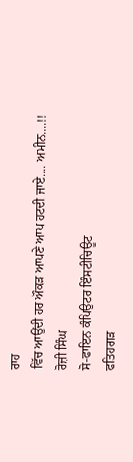ਰਾਹ
ਵਿੱਚ ਆਉਂਦੀ ਹਰ ਔਕੜ ਆਪਣੇ ਆਪ ਹਟਦੀ ਜਾਏ.... ਅਮੀਨ....!!
ਰੋਜ਼ੀ ਸਿੰਘ
ਸੋ-ਫਾਇਨ ਕੰਪਿਉਟਰ ਇੰਸਟੀਚਿਊਟ
ਫਤਿਹਗੜ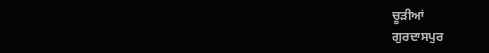ਚੂੜੀਆਂ
ਗੁਰਦਾਸਪੁਰ